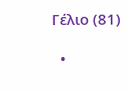Γέλιο (81)

  •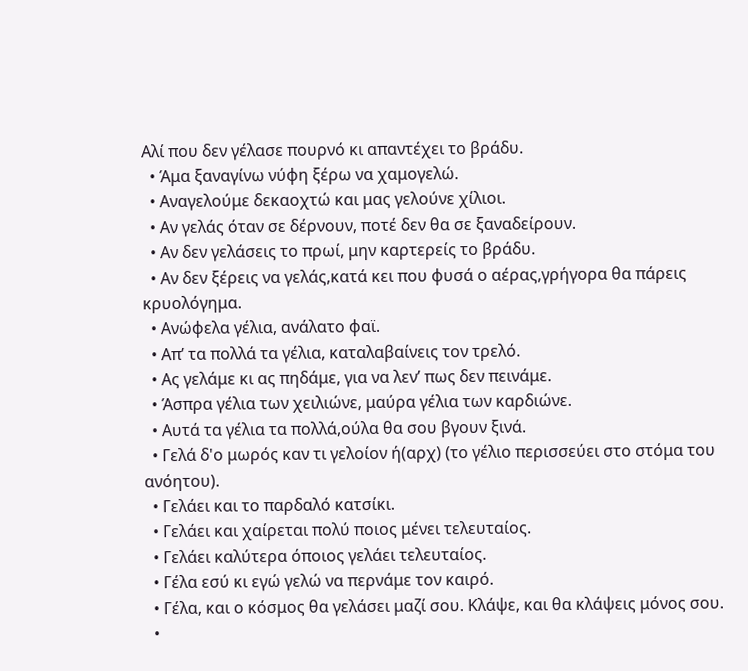Αλί που δεν γέλασε πουρνό κι απαντέχει το βράδυ.
  • Άμα ξαναγίνω νύφη ξέρω να χαμογελώ.
  • Αναγελούμε δεκαοχτώ και μας γελούνε χίλιοι.
  • Αν γελάς όταν σε δέρνουν, ποτέ δεν θα σε ξαναδείρουν.
  • Αν δεν γελάσεις το πρωί, μην καρτερείς το βράδυ.
  • Αν δεν ξέρεις να γελάς,κατά κει που φυσά ο αέρας,γρήγορα θα πάρεις κρυολόγημα.
  • Ανώφελα γέλια, ανάλατο φαϊ.
  • Απ’ τα πολλά τα γέλια, καταλαβαίνεις τον τρελό.
  • Ας γελάμε κι ας πηδάμε, για να λεν’ πως δεν πεινάμε.
  • Άσπρα γέλια των χειλιώνε, μαύρα γέλια των καρδιώνε.
  • Αυτά τα γέλια τα πολλά,ούλα θα σου βγουν ξινά.
  • Γελά δ'ο μωρός καν τι γελοίον ή(αρχ) (το γέλιο περισσεύει στο στόμα του ανόητου).
  • Γελάει και το παρδαλό κατσίκι.
  • Γελάει και χαίρεται πολύ ποιος μένει τελευταίος.
  • Γελάει καλύτερα όποιος γελάει τελευταίος.
  • Γέλα εσύ κι εγώ γελώ να περνάμε τον καιρό.
  • Γέλα, και ο κόσμος θα γελάσει μαζί σου. Κλάψε, και θα κλάψεις μόνος σου.
  •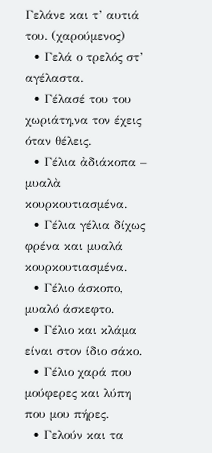Γελάνε και τ’ αυτιά του. (χαρούμενος)
  • Γελά ο τρελός στ’ αγέλαστα.
  • Γέλασέ του του χωριάτη,να τον έχεις όταν θέλεις.
  • Γέλια ἀδιάκοπα – μυαλὰ κουρκουτιασμένα.
  • Γέλια γέλια δίχως φρένα και μυαλά κουρκουτιασμένα.
  • Γέλιο άσκοπο, μυαλό άσκεφτο.
  • Γέλιο και κλάμα είναι στον ίδιο σάκο.
  • Γέλιο χαρά που μούφερες και λύπη που μου πήρες.
  • Γελούν και τα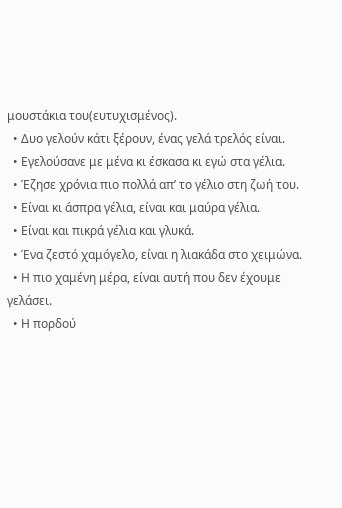μουστάκια του(ευτυχισμένος).
  • Δυο γελούν κάτι ξέρουν, ένας γελά τρελός είναι.
  • Εγελούσανε με μένα κι έσκασα κι εγώ στα γέλια.
  • Έζησε χρόνια πιο πολλά απ’ το γέλιο στη ζωή του.
  • Είναι κι άσπρα γέλια, είναι και μαύρα γέλια.
  • Είναι και πικρά γέλια και γλυκά.
  • Ένα ζεστό χαμόγελο, είναι η λιακάδα στο χειμώνα.
  • Η πιο χαμένη μέρα, είναι αυτή που δεν έχουμε γελάσει.
  • Η πορδού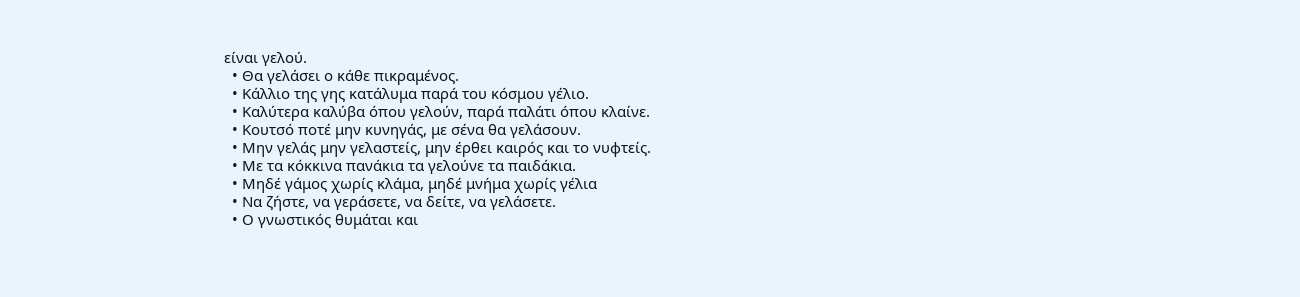είναι γελού.
  • Θα γελάσει ο κάθε πικραμένος.
  • Κάλλιο της γης κατάλυμα παρά του κόσμου γέλιο.
  • Καλύτερα καλύβα όπου γελούν, παρά παλάτι όπου κλαίνε.
  • Κουτσό ποτέ μην κυνηγάς, με σένα θα γελάσουν.
  • Μην γελάς μην γελαστείς, μην έρθει καιρός και το νυφτείς.
  • Με τα κόκκινα πανάκια τα γελούνε τα παιδάκια.
  • Μηδέ γάμος χωρίς κλάμα, μηδέ μνήμα χωρίς γέλια
  • Να ζήστε, να γεράσετε, να δείτε, να γελάσετε.
  • Ο γνωστικός θυμάται και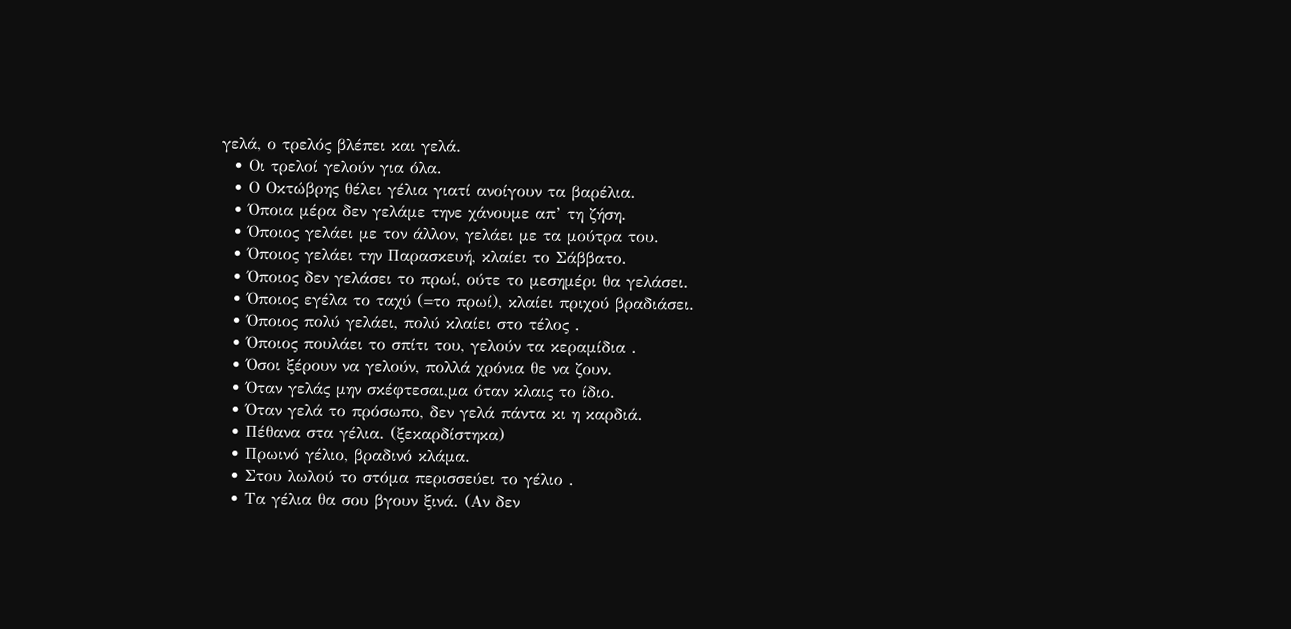γελά, ο τρελός βλέπει και γελά.
  • Οι τρελοί γελούν για όλα.
  • Ο Οκτώβρης θέλει γέλια γιατί ανοίγουν τα βαρέλια.
  • Όποια μέρα δεν γελάμε τηνε χάνουμε απ’ τη ζήση.
  • Όποιος γελάει με τον άλλον, γελάει με τα μούτρα του.
  • Όποιος γελάει την Παρασκευή, κλαίει το Σάββατο.
  • Όποιος δεν γελάσει το πρωί, ούτε το μεσημέρι θα γελάσει.
  • Όποιος εγέλα το ταχύ (=το πρωί), κλαίει πριχού βραδιάσει.
  • Όποιος πολύ γελάει, πολύ κλαίει στο τέλος .
  • Όποιος πουλάει το σπίτι του, γελούν τα κεραμίδια .
  • Όσοι ξέρουν να γελούν, πολλά χρόνια θε να ζουν.
  • Όταν γελάς μην σκέφτεσαι,μα όταν κλαις το ίδιο.
  • Όταν γελά το πρόσωπο, δεν γελά πάντα κι η καρδιά.
  • Πέθανα στα γέλια. (ξεκαρδίστηκα)
  • Πρωινό γέλιο, βραδινό κλάμα.
  • Στου λωλού το στόμα περισσεύει το γέλιο .
  • Τα γέλια θα σου βγουν ξινά. (Αν δεν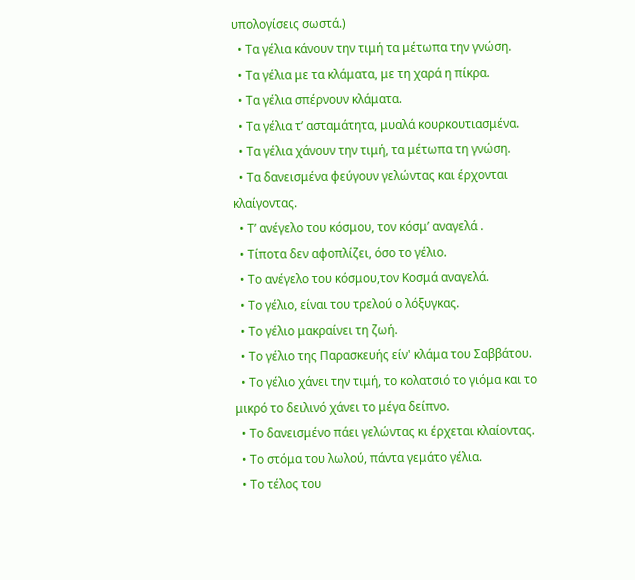υπολογίσεις σωστά.)
  • Τα γέλια κάνουν την τιμή τα μέτωπα την γνώση.
  • Τα γέλια με τα κλάματα, με τη χαρά η πίκρα.
  • Τα γέλια σπέρνουν κλάματα.
  • Τα γέλια τ’ ασταμάτητα, μυαλά κουρκουτιασμένα.
  • Τα γέλια χάνουν την τιμή, τα μέτωπα τη γνώση.
  • Τα δανεισμένα φεύγουν γελώντας και έρχονται κλαίγοντας.
  • Τ’ ανέγελο του κόσμου, τον κόσμ’ αναγελά .
  • Τίποτα δεν αφοπλίζει, όσο το γέλιο.
  • Το ανέγελο του κόσμου,τον Κοσμά αναγελά.
  • Το γέλιο, είναι του τρελού ο λόξυγκας.
  • Το γέλιο μακραίνει τη ζωή.
  • Το γέλιο της Παρασκευής είν' κλάμα του Σαββάτου.
  • Το γέλιο χάνει την τιμή, το κολατσιό το γιόμα και το μικρό το δειλινό χάνει το μέγα δείπνο.
  • Το δανεισμένο πάει γελώντας κι έρχεται κλαίοντας.
  • Το στόμα του λωλού, πάντα γεμάτο γέλια.
  • Το τέλος του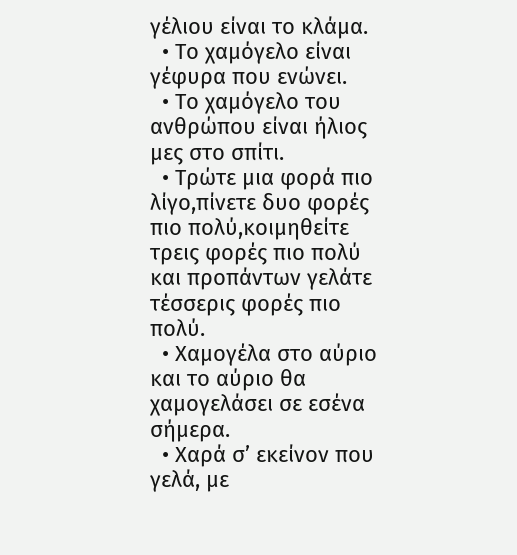γέλιου είναι το κλάμα.
  • Το χαμόγελο είναι γέφυρα που ενώνει.
  • Το χαμόγελο του ανθρώπου είναι ήλιος μες στο σπίτι.
  • Τρώτε μια φορά πιο λίγο,πίνετε δυο φορές πιο πολύ,κοιμηθείτε τρεις φορές πιο πολύ και προπάντων γελάτε τέσσερις φορές πιο πολύ.
  • Χαμογέλα στο αύριο και το αύριο θα χαμογελάσει σε εσένα σήμερα.
  • Χαρά σ’ εκείνον που γελά, με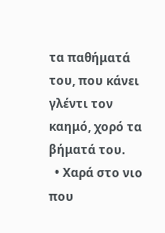τα παθήματά του, που κάνει γλέντι τον καημό, χορό τα βήματά του.
  • Χαρά στο νιο που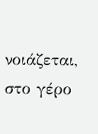νοιάζεται, στο γέρο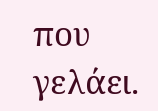που γελάει.